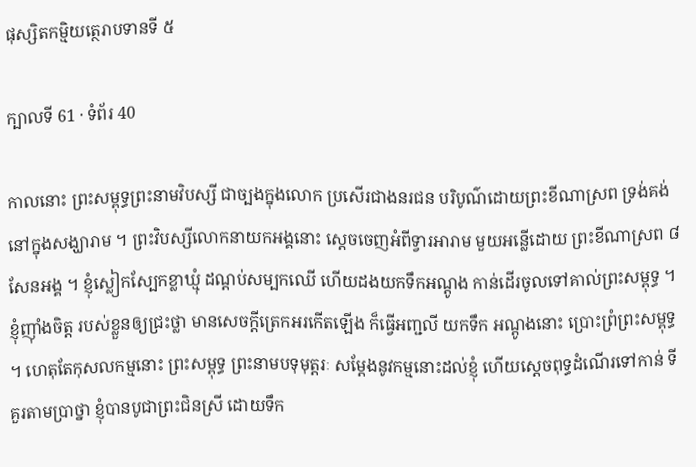ផុស្សិតកម្មិយត្ថេរាបទានទី ៥

ក្បាលទី 61 · ទំព័រ 40

កាលនោះ ព្រះសម្ពុទ្ធព្រះនាមវិបស្សី ជាច្បងក្នុងលោក ប្រសើរជាងនរជន បរិបូណ៌ដោយព្រះខីណាស្រព ទ្រង់គង់នៅក្នុងសង្ឃារាម ។ ព្រះវិបស្សីលោកនាយកអង្គនោះ ស្តេចចេញអំពីទ្វារអារាម មួយអន្លើដោយ ព្រះខីណាស្រព ៨ សែនអង្គ ។ ខ្ញុំស្លៀកស្បែកខ្លាឃ្មុំ ដណ្តប់សម្បកឈើ ហើយដងយកទឹកអណ្តូង កាន់ដើរចូលទៅគាល់ព្រះសម្ពុទ្ធ ។ ខ្ញុំញ៉ាំងចិត្ត របស់ខ្លួនឲ្យជ្រះថ្លា មានសេចក្តីត្រេកអរកើតឡើង ក៏ធ្វើអញ្ជលី យកទឹក អណ្តូងនោះ ប្រោះព្រំព្រះសម្ពុទ្ធ ។ ហេតុតែកុសលកម្មនោះ ព្រះសម្ពុទ្ធ ព្រះនាមបទុមុត្តរៈ សម្តែងនូវកម្មនោះដល់ខ្ញុំ ហើយស្តេចពុទ្ធដំណើរទៅកាន់ ទីគួរតាមប្រាថ្នា ខ្ញុំបានបូជាព្រះជិនស្រី ដោយទឹក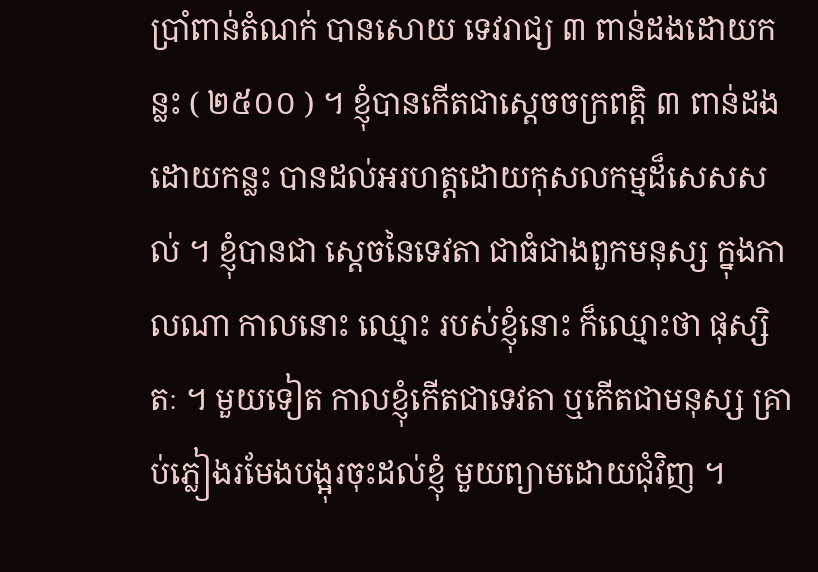ប្រាំពាន់តំណក់ បានសោយ ទេវរាជ្យ ៣ ពាន់ដងដោយកន្លះ ( ២៥០០ ) ។ ខ្ញុំបានកើតជាស្តេចចក្រពត្តិ ៣ ពាន់ដងដោយកន្លះ បានដល់អរហត្តដោយកុសលកម្មដ៏សេសសល់ ។ ខ្ញុំបានជា ស្តេចនៃទេវតា ជាធំជាងពួកមនុស្ស ក្នុងកាលណា កាលនោះ ឈ្មោះ របស់ខ្ញុំនោះ ក៏ឈ្មោះថា ផុស្សិតៈ ។ មួយទៀត កាលខ្ញុំកើតជាទេវតា ឬកើតជាមនុស្ស គ្រាប់ភ្លៀងរមែងបង្អុរចុះដល់ខ្ញុំ មួយព្យាមដោយជុំវិញ ។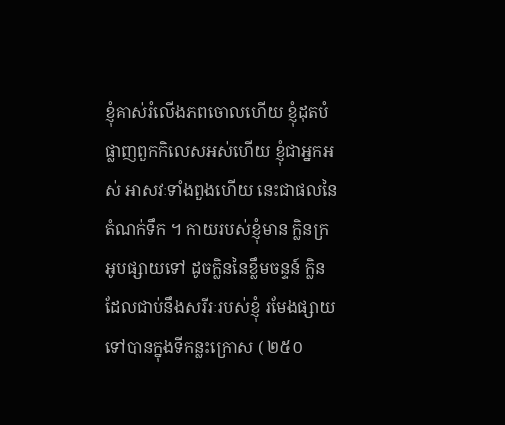ខ្ញុំគាស់រំលើងភពចោលហើយ ខ្ញុំដុតបំផ្លាញពួកកិលេសអស់ហើយ ខ្ញុំជាអ្នកអស់ អាសវៈទាំងពួងហើយ នេះជាផលនៃតំណក់ទឹក ។ កាយរបស់ខ្ញុំមាន ក្លិនក្រអូបផ្សាយទៅ ដូចក្លិននៃខ្លឹមចន្ទន៍ ក្លិនដែលជាប់នឹងសរីរៈរបស់ខ្ញុំ រមែងផ្សាយទៅបានក្នុងទីកន្លះក្រោស ( ២៥០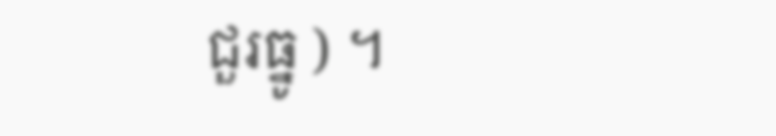ជួរធ្នូ ) ។